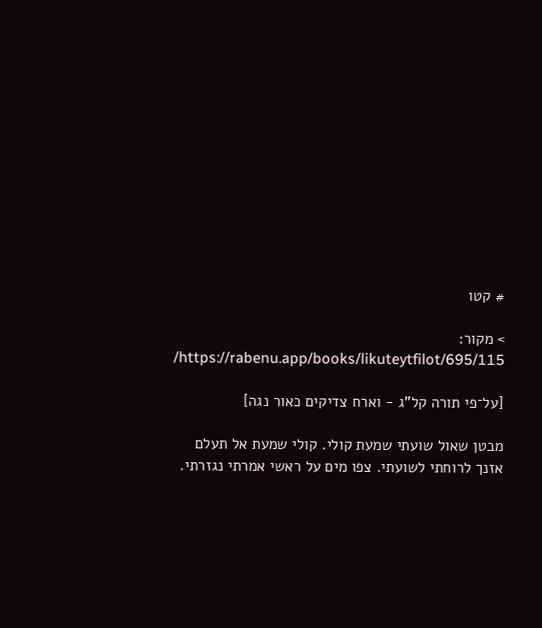# קטו

> מקור: https://rabenu.app/books/likuteytfilot/695/115/

[על־פי תורה קל"ג - וארח צדיקים כאור נגה]

מבטן שאול שועתי שמעת קולי. קולי שמעת אל תעלם אזנך לרוחתי לשועתי. צפו מים על ראשי אמרתי נגזרתי.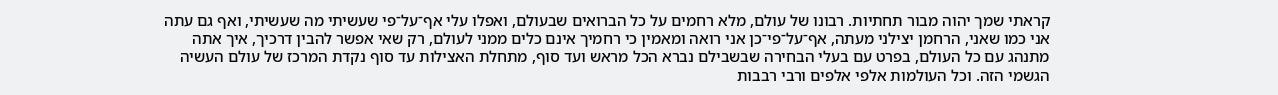קראתי שמך יהוה מבור תחתיות. רבונו של עולם, מלא רחמים על כל הברואים שבעולם, ואפלו עלי אף־על־פי שעשיתי מה שעשיתי, ואף גם עתה אני כמו שאני, הרחמן יצילני מעתה, אף־על־פי־כן אני רואה ומאמין כי רחמיך אינם כלים ממני לעולם, רק שאי אפשר להבין דרכיך, איך אתה מתנהג עם כל העולם, בפרט עם בעלי הבחירה שבשבילם נברא הכל מראש ועד סוף, מתחלת האצילות עד סוף נקדת המרכז של עולם העשיה הגשמי הזה. וכל העולמות אלפי אלפים ורבי רבבות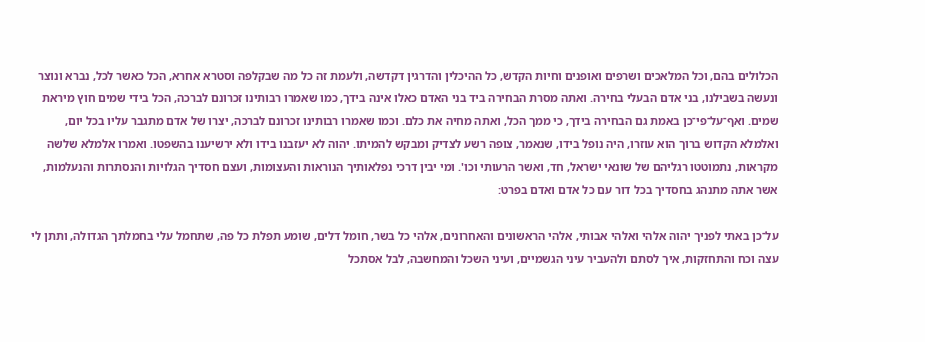הכלולים בהם, וכל המלאכים ושרפים ואופנים וחיות הקדש, כל ההיכלין והדרגין דקדשה, ולעמת זה כל מה שבקלפה וסטרא אחרא, הכל כאשר לכל, נברא ונוצר ונעשה בשבילנו, בני אדם הבעלי בחירה. ואתה מסרת הבחירה ביד בני האדם כאלו אינה בידך, כמו שאמרו רבותינו זכרונם לברכה, הכל בידי שמים חוץ מיראת שמים. ואף־על־פי־כן באמת גם הבחירה בידך, כי ממך הכל, ואתה מחיה את כלם. וכמו שאמרו רבותינו זכרונם לברכה, יצרו של אדם מתגבר עליו בכל יום, ואלמלא הקדוש ברוך הוא עוזרו, היה נופל בידו, שנאמר, צופה רשע לצדיק ומבקש להמיתו. יהוה לא יעזבנו בידו ולא ירשיענו בהשפטו. ואמרו אלמלא שלשה מקראות, נתמוטטו רגליהם של שונאי ישראל, חד, ואשר הרעותי וכו'. ומי יבין דרכי נפלאותיך הנוראות והעצומות, ועצם חסדיך הגלויות והנסתרות והנעלמות, אשר אתה מתנהג בחסדיך בכל דור עם כל אדם ואדם בפרט:

על־כן באתי לפניך יהוה אלהי ואלהי אבותי, אלהי הראשונים והאחרונים, אלהי כל בשר, חומל דלים, שומע תפלת כל פה, שתחמל עלי בחמלתך הגדולה, ותתן לי עצה וכח והתחזקות, איך לסתם ולהעביר עיני הגשמיים, ועיני השכל והמחשבה, לבל אסתכל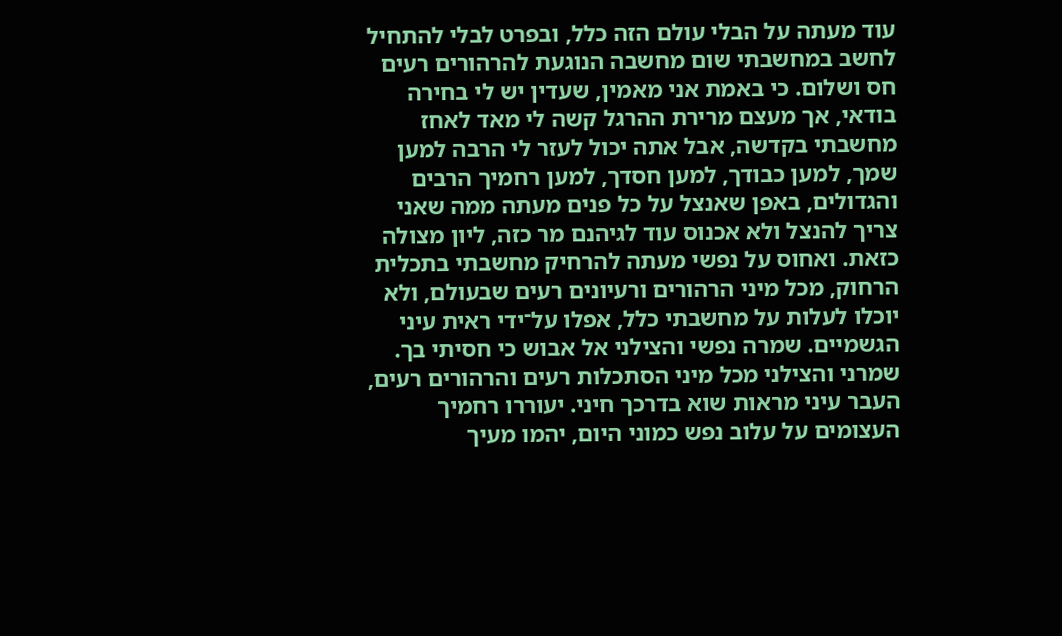עוד מעתה על הבלי עולם הזה כלל, ובפרט לבלי להתחיל לחשב במחשבתי שום מחשבה הנוגעת להרהורים רעים חס ושלום. כי באמת אני מאמין, שעדין יש לי בחירה בודאי, אך מעצם מרירת ההרגל קשה לי מאד לאחז מחשבתי בקדשה, אבל אתה יכול לעזר לי הרבה למען שמך, למען כבודך, למען חסדך, למען רחמיך הרבים והגדולים, באפן שאנצל על כל פנים מעתה ממה שאני צריך להנצל ולא אכנוס עוד לגיהנם מר כזה, ליון מצולה כזאת. ואחוס על נפשי מעתה להרחיק מחשבתי בתכלית הרחוק, מכל מיני הרהורים ורעיונים רעים שבעולם, ולא יוכלו לעלות על מחשבתי כלל, אפלו על־ידי ראית עיני הגשמיים. שמרה נפשי והצילני אל אבוש כי חסיתי בך. שמרני והצילני מכל מיני הסתכלות רעים והרהורים רעים, העבר עיני מראות שוא בדרכך חיני. יעוררו רחמיך העצומים על עלוב נפש כמוני היום, יהמו מעיך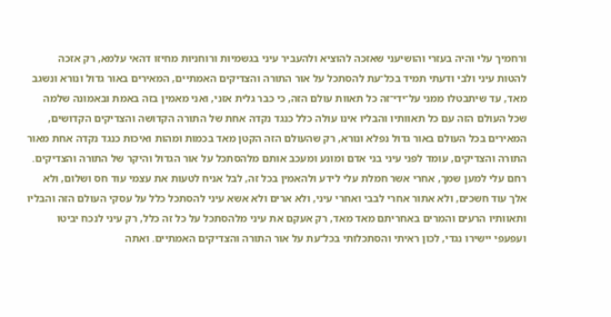ורחמיך עלי והיה בעזרי והושיעני שאזכה להוציא ולהעביר עיני בגשמיות ורוחניות מחיזו דהאי עלמא, רק אזכה להטות עיני ולבי ודעתי תמיד בכל־עת להסתכל על אור התורה והצדיקים האמתיים, המאירים באור גדול ונורא ונשגב מאד, עד שיתבטלו ממני על־ידי־זה כל תאוות עולם הזה, כי כבר גלית אזני, ואני מאמין בזה באמת ובאמונה שלמה שכל העולם הזה עם כל תאוותיו והבליו אינו עולה כלל כנגד נקדה אחת של התורה הקדושה והצדיקים הקדושים, המאירים בכל העולם באור גדול נפלא ונורא, רק שהעולם הזה הקטן מאד בכמות ומהות ואיכות כנגד נקדה אחת מאור התורה והצדיקים, עומד לפני עיני בני אדם ומונע ומעכב אותם מלהסתכל על אור הגדול והיקר של התורה והצדיקים. רחם עלי למען שמך, אחרי אשר חמלת עלי לידע ולהאמין בכל זה, לבל אניח לטעות את עצמי עוד חס ושלום, ולא אלך עוד חשכים, ולא אתור אחרי לבבי ואחרי עיני, ולא ארים ולא אשא עיני להסתכל כלל על עסקי העולם הזה והבליו ותאוותיו הרעים והמרים באחריתם מאד מאד, רק אעקם את עיני מלהסתכל על כל זה כלל, רק עיני לנכח יביטו ועפעפי יישירו נגדי, לכון ראיתי והסתכלותי בכל־עת על אור התורה והצדיקים האמתיים. ואתה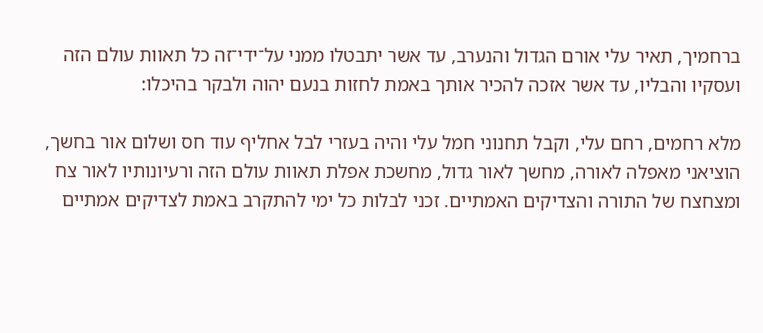ברחמיך, תאיר עלי אורם הגדול והנערב, עד אשר יתבטלו ממני על־ידי־זה כל תאוות עולם הזה ועסקיו והבליו, עד אשר אזכה להכיר אותך באמת לחזות בנעם יהוה ולבקר בהיכלו:

מלא רחמים, רחם עלי, וקבל תחנוני חמל עלי והיה בעזרי לבל אחליף עוד חס ושלום אור בחשך, הוציאני מאפלה לאורה, מחשך לאור גדול, מחשכת אפלת תאוות עולם הזה ורעיונותיו לאור צח ומצחצח של התורה והצדיקים האמתיים. זכני לבלות כל ימי להתקרב באמת לצדיקים אמתיים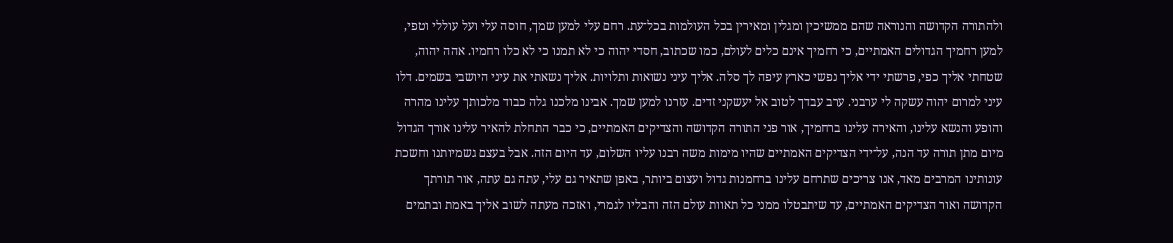ולהתורה הקדושה והנוראה שהם ממשיכין ומגלין ומאירין בכל העולמות בכל־עת. רחם עלי למען שמך, חוסה עלי ועל עוללי וטפי, למען רחמיך הגדולים האמתיים, כי רחמיך אינם כלים לעולם, כמו שכתוב, חסדי יהוה כי לא תמנו כי לא כלו רחמיו. אהה יהוה, שטחתי אליך כפי, פרשתי ידי אליך נפשי כארץ עיפה לך סלה. אליך עיני נשואות ותלויות. אליך נשאתי את עיני היושבי בשמים. דלו עיני למרום יהוה עשקה לי ערבני. ערב עבדך לטוב אל יעשקני זדים. עזרנו למען שמך. אבינו מלכנו גלה כבוד מלכותך עלינו מהרה והופע והנשא עלינו, והאירה עלינו ברחמיך, אור פני התורה הקדושה והצדיקים האמתיים, כי כבר התחלת להאיר עלינו אורך הגדול מיום מתן תורה עד הנה, על־ידי הצדיקים האמתיים שהיו מימות משה רבנו עליו השלום, עד היום הזה. אבל בעצם גשמיותנו וחשכת עונותינו המרבים מאד, אנו צריכים שתרחם עלינו ברחמנות גדול ועצום ביותר, באפן שתאיר גם עלי, עתה גם עתה, אור תורתך הקדושה ואור הצדיקים האמתיים, עד שיתבטלו ממני כל תאוות עולם הזה והבליו לגמרי, ואזכה מעתה לשוב אליך באמת ובתמים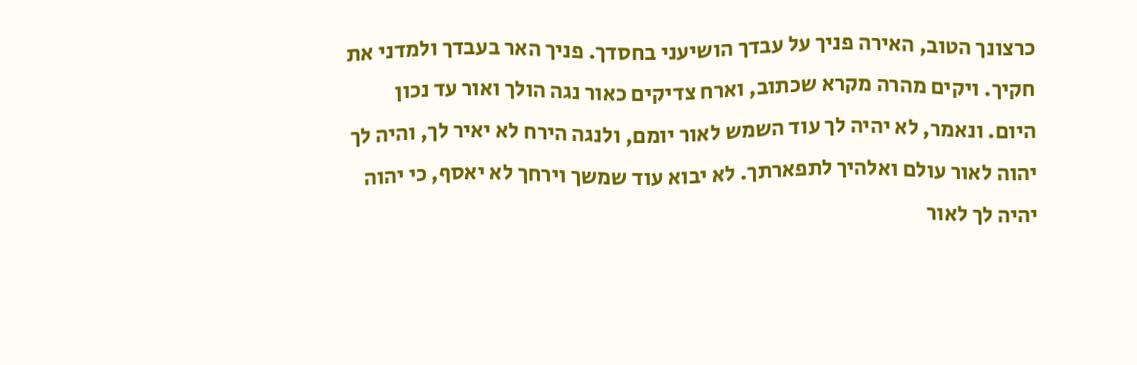כרצונך הטוב, האירה פניך על עבדך הושיעני בחסדך. פניך האר בעבדך ולמדני את חקיך. ויקים מהרה מקרא שכתוב, וארח צדיקים כאור נגה הולך ואור עד נכון היום. ונאמר, לא יהיה לך עוד השמש לאור יומם, ולנגה הירח לא יאיר לך, והיה לך יהוה לאור עולם ואלהיך לתפארתך. לא יבוא עוד שמשך וירחך לא יאסף, כי יהוה יהיה לך לאור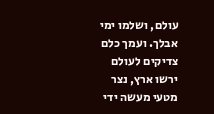עולם, ושלמו ימי אבלך. ועמך כלם צדיקים לעולם ירשו ארץ, נצר מטעי מעשה ידי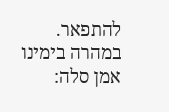להתפאר. במהרה בימינו אמן סלה: